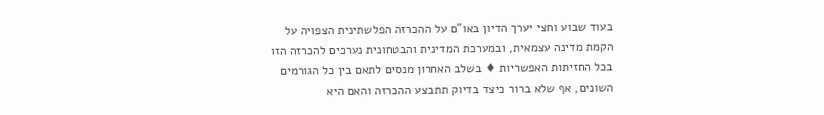בעוד שבוע וחצי יערך הדיון באו"ם על ההכרזה הפלשתינית הצפויה על הקמת מדינה עצמאית, ובמערכת המדינית והבטחונית נערכים להכרזה הזו בכל החזיתות האפשריות ♦ בשלב האחרון מנסים לתאם בין כל הגורמים השונים, אף שלא ברור כיצד בדיוק תתבצע ההכרזה והאם היא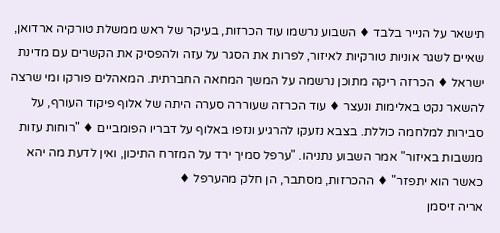תישאר על הנייר בלבד ♦ השבוע נרשמו עוד הכרזות, בעיקר של ראש ממשלת טורקיה ארדואן, שאיים לשגר אוניות טורקיות לאיזור, לפרות את הסגר על עזה ולהפסיק את הקשרים עם מדינת ישראל ♦ הכרזה ריקה מתוכן נרשמה על המשך המחאה החברתית. המאהלים פורקו ומי שרצה להשאר נקט באלימות ונעצר ♦ עוד הכרזה שעוררה סערה היתה של אלוף פיקוד העורף, על סבירות למלחמה כוללת. בצבא נזעקו להרגיע ונזפו באלוף על דבריו הפומביים ♦ "רוחות עזות מנשבות באיזור" אמר השבוע נתניהו. "ערפל סמיך ירד על המזרח התיכון, ואין לדעת מה יהא כאשר הוא יתפזר" ♦ ההכרזות, מסתבר, הן חלק מהערפל ♦
אריה זיסמן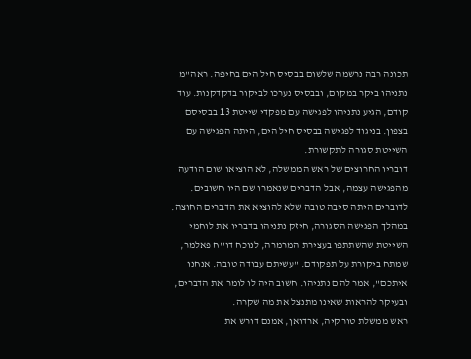תכונה רבה נרשמה שלשום בבסיס חיל הים בחיפה. ראה"מ נתניהו ביקר במקום, ובבסיס נערכו לביקור בדקדקנות. עוד קודם, הגיע נתניהו לפגישה עם מפקדי שייטת 13 בבסיסם בצפון. בניגוד לפגישה בבסיס חיל הים, היתה הפגישה עם השייטת סגורה לתקשורת.
דובריו החרוצים של ראש הממשלה, לא הוציאו שום הודעה מהפגישה עצמה, אבל הדברים שנאמרו שם היו חשובים. לדוברים היתה סיבה טובה שלא להוציא את הדברים החוצה.
במהלך הפגישה הסגורה, חיזק נתניהו בדבריו את לוחמי השייטת שהשתתפו בעצירת המרמרה, לנוכח דו"ח פאלמר, שמתח ביקורת על תפקודם. "עשיתם עבודה טובה. אנחנו איתכם", אמר להם נתניהו. חשוב היה לו לומר את הדברים, ובעיקר להראות שאינו מתנצל את מה שקרה.
ראש ממשלת טורקיה, ארדואן, אמנם דורש את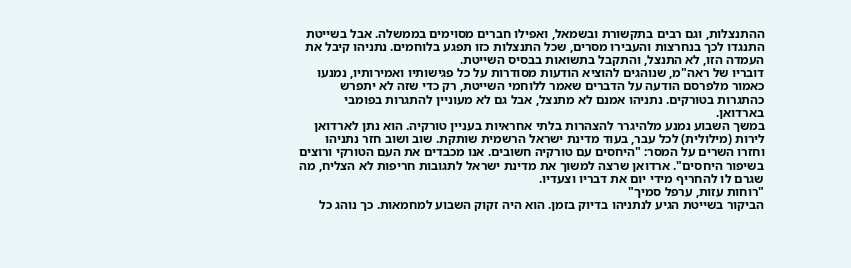ההתנצלות, וגם רבים בתקשורת ובשמאל, ואפילו חברים מסוימים בממשלה. אבל בשייטת התנגדו לכך בנחרצות והעבירו מסרים, שכל התנצלות כזו תפגע בלוחמים. נתניהו קיבל את העמדה הזו, לא התנצל, והתקבל בתשואות בבסיס השייטת.
דובריו של ראה"מ, שנוהגים להוציא הודעות מסודרות על כל פגישותיו ואמירותיו, נמנעו כאמור מלפרסם הודעה על הדברים שאמר ללוחמי השייטת, רק כדי שזה לא יתפרש כהתגרות בטורקים. נתניהו אמנם לא מתנצל, אבל גם לא מעוניין להתגרות בפומבי בארדואן.
במשך השבוע נמנע מלהיגרר להצהרות בלתי אחראיות בעניין טורקיה. הוא נתן לארדואן לירות (מילולית) לכל עבר, בעוד מדינת ישראל הרשמית שותקת. שוב ושוב חזר נתניהו וחזרו השרים על המסר: "היחסים עם טורקיה חשובים. אנו מכבדים את העם הטורקי ורוצים בשיפור היחסים". ארדואן שרצה למשוך את מדינת ישראל לתגובות חריפות לא הצליח, מה שגרם לו להחריף מידי יום את דבריו וצעדיו.
"רוחות עזות, ערפל סמיך"
הביקור בשייטת הגיע לנתניהו בדיוק בזמן. הוא היה זקוק השבוע למחמאות. כך נוהג כל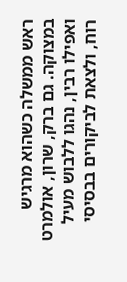ראש ממשלה כשהוא מרגיש במצוקה. גם ברק, שרון, אולמרט ואפילו רבין, נהגו ללבוש מעיל רוח, ולצאת לביקורים בבסיסי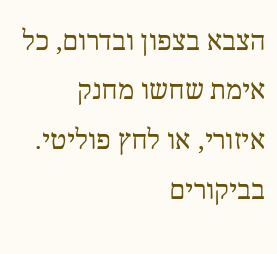הצבא בצפון ובדרום, כל אימת שחשו מחנק איזורי, או לחץ פוליטי. בביקורים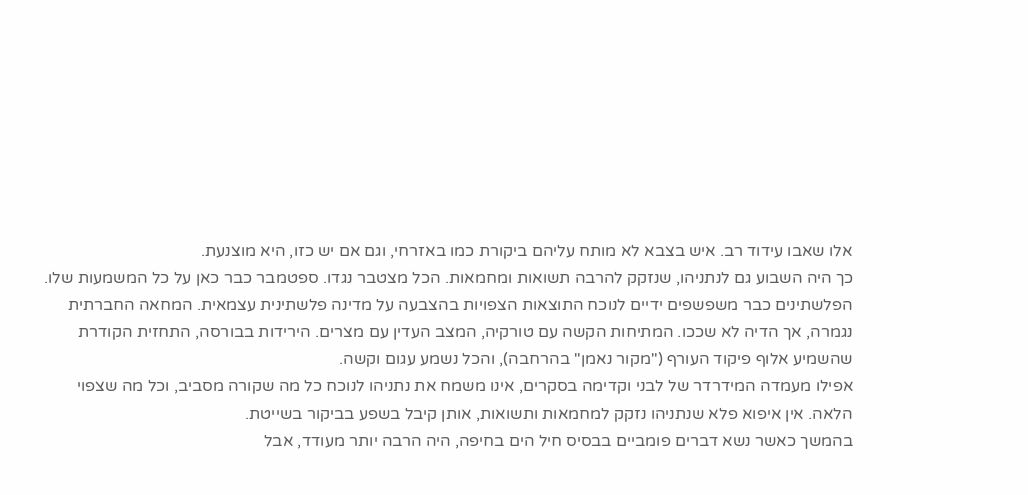אלו שאבו עידוד רב. איש בצבא לא מותח עליהם ביקורת כמו באזרחי, וגם אם יש כזו, היא מוצנעת.
כך היה השבוע גם לנתניהו, שנזקק להרבה תשואות ומחמאות. הכל מצטבר נגדו. ספטמבר כבר כאן על כל המשמעות שלו. הפלשתינים כבר משפשפים ידיים לנוכח התוצאות הצפויות בהצבעה על מדינה פלשתינית עצמאית. המחאה החברתית נגמרה, אך הדיה לא שככו. המתיחות הקשה עם טורקיה, המצב העדין עם מצרים. הירידות בבורסה, התחזית הקודרת שהשמיע אלוף פיקוד העורף ("מקור נאמן" בהרחבה), והכל נשמע עגום וקשה.
אפילו מעמדה המידרדר של לבני וקדימה בסקרים, אינו משמח את נתניהו לנוכח כל מה שקורה מסביב, וכל מה שצפוי הלאה. אין איפוא פלא שנתניהו נזקק למחמאות ותשואות, אותן קיבל בשפע בביקור בשייטת.
בהמשך כאשר נשא דברים פומביים בבסיס חיל הים בחיפה, היה הרבה יותר מעודד, אבל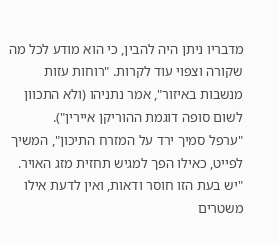מדבריו ניתן היה להבין, כי הוא מודע לכל מה שקורה וצפוי עוד לקרות. "רוחות עזות מנשבות באיזור", אמר נתניהו (ולא התכוון לשום סופה דוגמת ההוריקן איירין").
"ערפל סמיך ירד על המזרח התיכון", המשיך לפייט, כאילו הפך למגיש תחזית מזג האויר. "יש בעת הזו חוסר ודאות, ואין לדעת אילו משטרים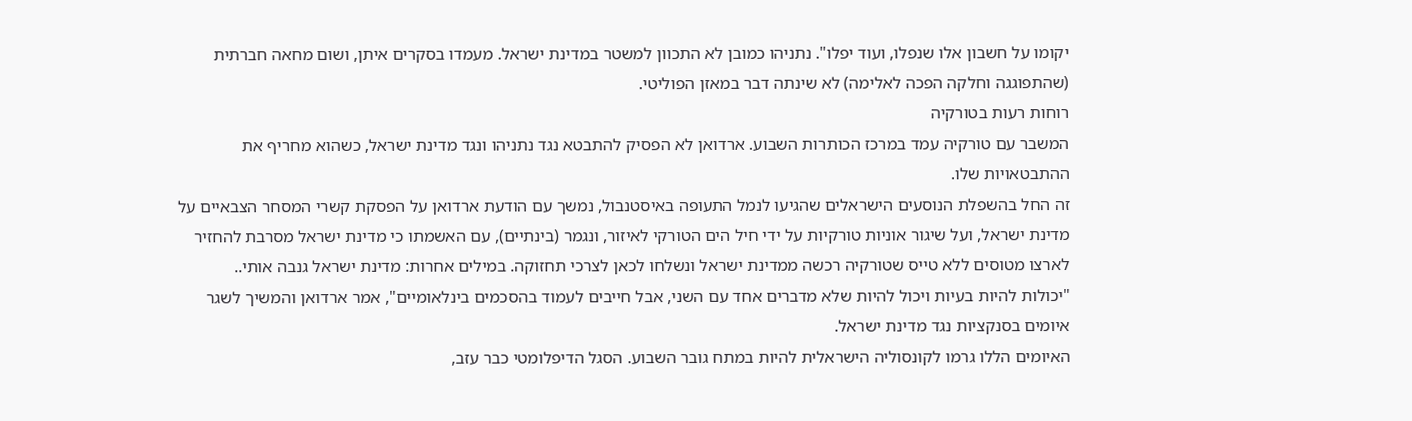יקומו על חשבון אלו שנפלו, ועוד יפלו". נתניהו כמובן לא התכוון למשטר במדינת ישראל. מעמדו בסקרים איתן, ושום מחאה חברתית (שהתפוגגה וחלקה הפכה לאלימה) לא שינתה דבר במאזן הפוליטי.
רוחות רעות בטורקיה
המשבר עם טורקיה עמד במרכז הכותרות השבוע. ארדואן לא הפסיק להתבטא נגד נתניהו ונגד מדינת ישראל, כשהוא מחריף את ההתבטאויות שלו.
זה החל בהשפלת הנוסעים הישראלים שהגיעו לנמל התעופה באיסטנבול, נמשך עם הודעת ארדואן על הפסקת קשרי המסחר הצבאיים על מדינת ישראל, ועל שיגור אוניות טורקיות על ידי חיל הים הטורקי לאיזור, ונגמר (בינתיים), עם האשמתו כי מדינת ישראל מסרבת להחזיר לארצו מטוסים ללא טייס שטורקיה רכשה ממדינת ישראל ונשלחו לכאן לצרכי תחזוקה. במילים אחרות: מדינת ישראל גנבה אותי..
"יכולות להיות בעיות ויכול להיות שלא מדברים אחד עם השני, אבל חייבים לעמוד בהסכמים בינלאומיים", אמר ארדואן והמשיך לשגר איומים בסנקציות נגד מדינת ישראל.
האיומים הללו גרמו לקונסוליה הישראלית להיות במתח גובר השבוע. הסגל הדיפלומטי כבר עזב,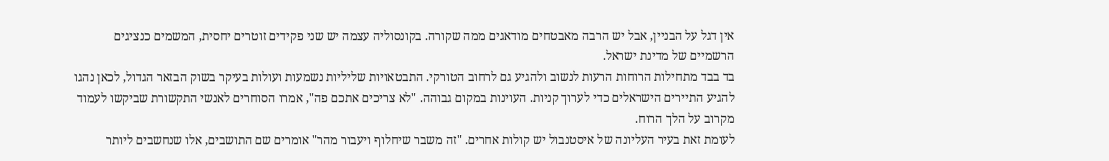אין דגל על הבניין, אבל יש הרבה מאבטחים מודאגים ממה שקורה. בקונסוליה עצמה יש שני פקידים זוטרים יחסית, המשמים כנציגים הרשמיים של מדינת ישראל.
בד בבד מתחילות הרוחות הרעות לנשוב ולהגיע גם לרחוב הטורקי. התבטאויות שליליות נשמעות ועולות בעיקר בשוק הבזאר הגדול, לכאן נהגו להגיע התיירים הישראלים כדי לערוך קניות. העוינות במקום גבוהה. "לא צריכים אתכם פה", אמרו הסוחרים לאנשי התקשורת שביקשו לעמוד מקרוב על הלך הרוח.
לעומת זאת בעיר העליונה של איסטנבול יש קולות אחרים. "זה משבר שיחלוף ויעבור מהר" אומרים שם התושבים, אלו שנחשבים ליותר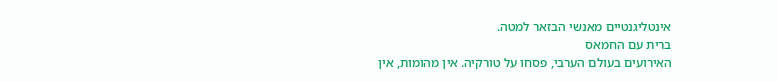אינטליגנטיים מאנשי הבזאר למטה.
ברית עם החמאס
האירועים בעולם הערבי, פסחו על טורקיה. אין מהומות, אין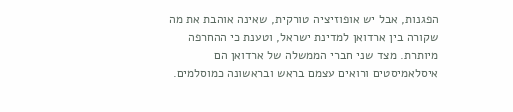הפגנות, אבל יש אופוזיציה טורקית, שאינה אוהבת את מה שקורה בין ארדואן למדינת ישראל, וטענת כי ההחרפה מיותרת. מצד שני חברי הממשלה של ארדואן הם איסלאמיסטים ורואים עצמם בראש ובראשונה כמוסלמים.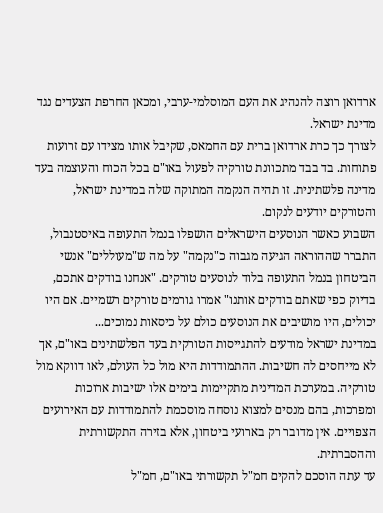ארדואן רוצה להנהיג את העם המוסלמי-ערבי, ומכאן החרפת הצעדים נגד מדינת ישראל.
לצורך כך כרת ארדואן ברית עם החמאס, שקיבל אותו מצידו עם זרועות פתוחות. בד בבד מתכוונת טורקיה לפעול באו"ם בכל הכוח והעוצמה בעד מדינה פלשתינית. זו תהיה הנקמה המתוקה שלה במדינת ישראל, והטורקים יודעים לנקום.
השבוע כאשר הנוסעים הישראלים הושפלו בנמל התעופה באיסטנבול, התברר שההוראה הגיעה מגבוה כ"נקמה" על מה ש"מעוללים" אנשי הביטחון בנמל התעופה בלוד לנוסעים טורקים. "אנחנו בודקים אתכם, בדיוק כפי שאתם בודקים אותנו" אמרו גורמים טורקים רשמיים. אם היו יכולים, היו מושיבים את הנוסעים כולם על כיסאות נמוכים...
במדינת ישראל מודעים להתגייסות הטורקית בעד הפלשתינים באו"ם, אך לא מייחסים לה חשיבות. ההתמודדות היא מול כל העולם, לאו דווקא מול טורקיה. במערכת המדינית מתקיימות בימים אלו ישיבות ארוכות ומפרכות, בהם מנסים למצוא נוסחה מוסכמת להתמודדות עם האירועים הצפויים. אין מדובר רק בארועי ביטחון, אלא בזירה התקשורתית וההסברתית.
עד עתה הוסכם להקים חמ"ל תקשורתי באו"ם, חמ"ל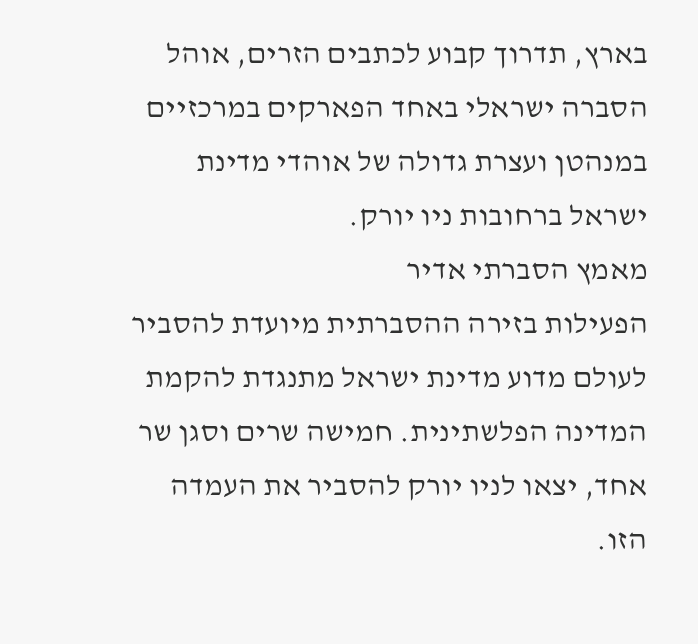בארץ, תדרוך קבוע לכתבים הזרים, אוהל הסברה ישראלי באחד הפארקים במרכזיים במנהטן ועצרת גדולה של אוהדי מדינת ישראל ברחובות ניו יורק.
מאמץ הסברתי אדיר
הפעילות בזירה ההסברתית מיועדת להסביר לעולם מדוע מדינת ישראל מתנגדת להקמת המדינה הפלשתינית. חמישה שרים וסגן שר אחד, יצאו לניו יורק להסביר את העמדה הזו.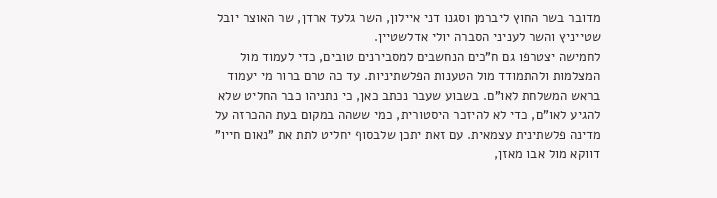מדובר בשר החוץ ליברמן וסגנו דני איילון, השר גלעד ארדן, שר האוצר יובל שטייניץ והשר לעניני הסברה יולי אדלשטיין.
לחמישה יצטרפו גם ח"כים הנחשבים למסבירנים טובים, כדי לעמוד מול המצלמות ולהתמודד מול הטענות הפלשתיניות. עד כה טרם ברור מי יעמוד בראש המשלחת לאו"ם. בשבוע שעבר נכתב כאן, כי נתניהו כבר החליט שלא להגיע לאו"ם, כדי לא להיזכר היסטורית, כמי ששהה במקום בעת ההכרזה על מדינה פלשתינית עצמאית. עם זאת יתכן שלבסוף יחליט לתת את "נאום חייו" דווקא מול אבו מאזן,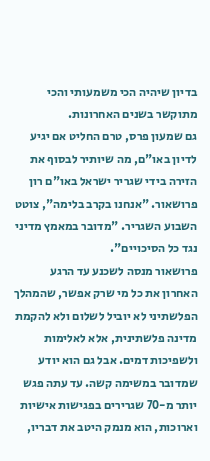בדיון שיהיה הכי משמעותי והכי מתוקשר בשנים האחרונות.
גם שמעון פרס, טרם החליט אם יגיע לדיון באו"ם, מה שיותיר לבסוף את הזירה בידי שגריר ישראל באו"ם רון פרושאור. "אנחנו בקרב בלימה", צוטט השבוע השגריר. "מדובר במאמץ מדיני נגד כל הסיכויים".
פרושאור מנסה לשכנע עד הרגע האחרון את כל מי שרק אפשר, שהמהלך הפלשתיני לא יוביל לשלום ולא להקמת מדינה פלשתינית, אלא לאלימות ולשפיכות דמים. אבל גם הוא יודע שמדובר במשימה קשה. עד עתה פגש יותר מ-70 שגרירים בפגישות אישיות וארוכות, הוא מנמק היטב את דבריו,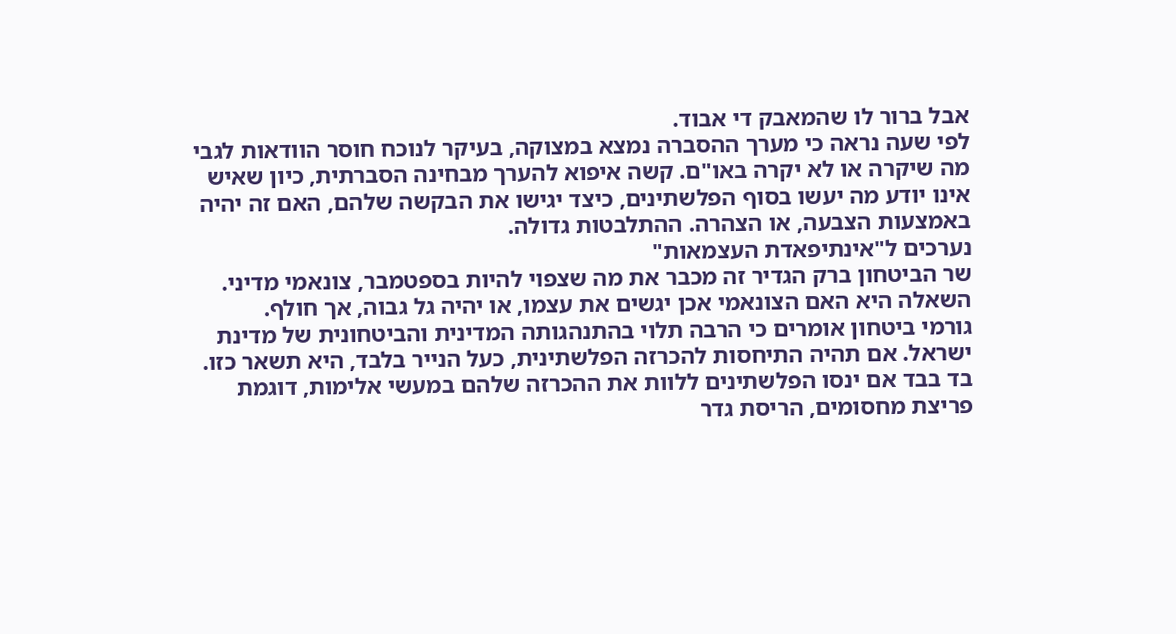אבל ברור לו שהמאבק די אבוד.
לפי שעה נראה כי מערך ההסברה נמצא במצוקה, בעיקר לנוכח חוסר הוודאות לגבי מה שיקרה או לא יקרה באו"ם. קשה איפוא להערך מבחינה הסברתית, כיון שאיש אינו יודע מה יעשו בסוף הפלשתינים, כיצד יגישו את הבקשה שלהם, האם זה יהיה באמצעות הצבעה, או הצהרה. ההתלבטות גדולה.
נערכים ל"אינתיפאדת העצמאות"
שר הביטחון ברק הגדיר זה מכבר את מה שצפוי להיות בספטמבר, צונאמי מדיני. השאלה היא האם הצונאמי אכן יגשים את עצמו, או יהיה גל גבוה, אך חולף.
גורמי ביטחון אומרים כי הרבה תלוי בהתנהגותה המדינית והביטחונית של מדינת ישראל. אם תהיה התיחסות להכרזה הפלשתינית, כעל הנייר בלבד, היא תשאר כזו. בד בבד אם ינסו הפלשתינים ללוות את ההכרזה שלהם במעשי אלימות, דוגמת פריצת מחסומים, הריסת גדר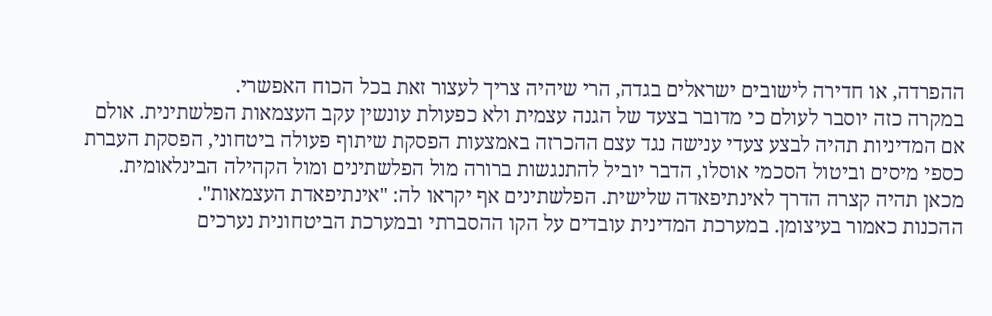ההפרדה, או חדירה לישובים ישראלים בגדה, הרי שיהיה צריך לעצור זאת בכל הכוח האפשרי.
במקרה כזה יוסבר לעולם כי מדובר בצעד של הגנה עצמית ולא כפעולת עונשין עקב העצמאות הפלשתינית. אולם אם המדיניות תהיה לבצע צעדי ענישה נגד עצם ההכרזה באמצעות הפסקת שיתוף פעולה ביטחוני, הפסקת העברת כספי מיסים וביטול הסכמי אוסלו, הדבר יוביל להתנגשות ברורה מול הפלשתינים ומול הקהילה הבינלאומית. מכאן תהיה קצרה הדרך לאינתיפאדה שלישית. הפלשתינים אף יקראו לה: "אינתיפאדת העצמאות".
ההכנות כאמור בעיצומן. במערכת המדינית עובדים על הקו ההסברתי ובמערכת הביטחונית נערכים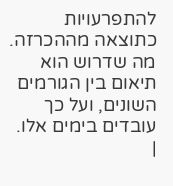להתפרעויות כתוצאה מההכרזה. מה שדרוש הוא תיאום בין הגורמים השונים, ועל כך עובדים בימים אלו.
|